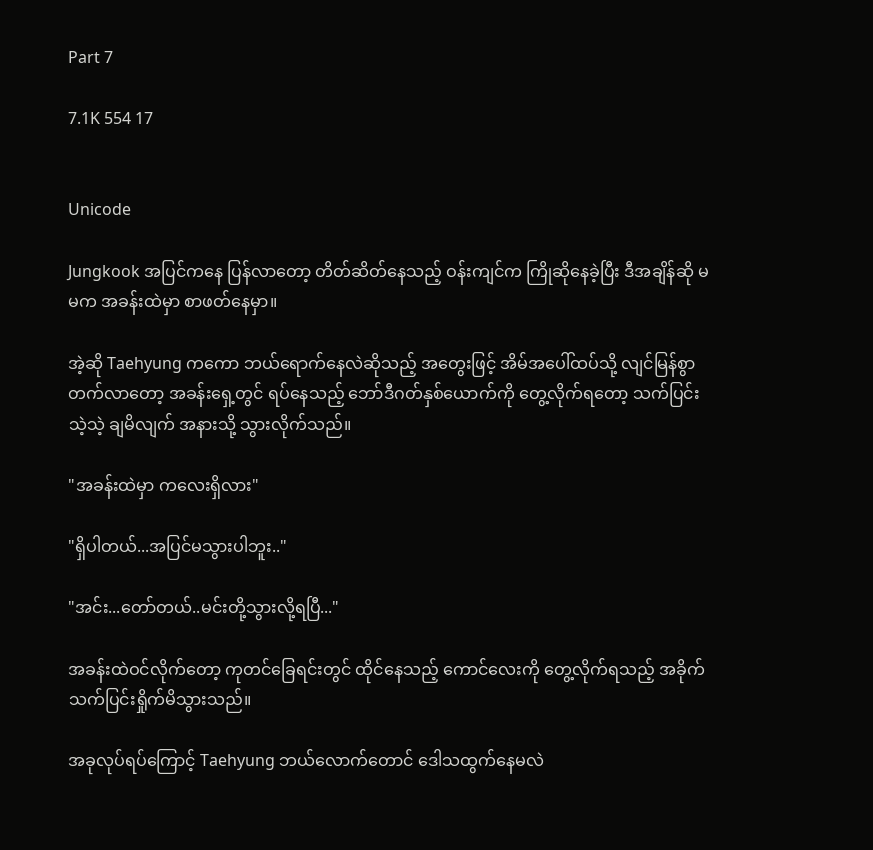Part 7

7.1K 554 17


Unicode

Jungkook အပြင်ကနေ ပြန်လာတော့ တိတ်ဆိတ်နေသည့် ဝန်းကျင်က ကြိုဆိုနေခဲ့ပြီး ဒီအချိန်ဆို မမက အခန်းထဲမှာ စာဖတ်နေမှာ။

အဲ့ဆို Taehyung ကကော ဘယ်ရောက်နေလဲဆိုသည့် အတွေးဖြင့် အိမ်အပေါ်ထပ်သို့ လျင်မြန်စွာ တက်လာတော့ အခန်းရှေ့တွင် ရပ်နေသည့် ဘော်ဒီဂတ်နှစ်ယောက်ကို တွေ့လိုက်ရတော့ သက်ပြင်းသဲ့သဲ့ ချမိလျက် အနားသို့ သွားလိုက်သည်။

"အခန်းထဲမှာ ကလေးရှိလား"

"ရှိပါတယ်...အပြင်မသွားပါဘူး.."

"အင်း...တော်တယ်..မင်းတို့သွားလို့ရပြီ..."

အခန်းထဲဝင်လိုက်တော့ ကုတင်ခြေရင်းတွင် ထိုင်နေသည့် ကောင်လေးကို တွေ့လိုက်ရသည့် အခိုက် သက်ပြင်းရှိုက်မိသွားသည်။

အခုလုပ်ရပ်ကြောင့် Taehyung ဘယ်လောက်တောင် ဒေါသထွက်နေမလဲ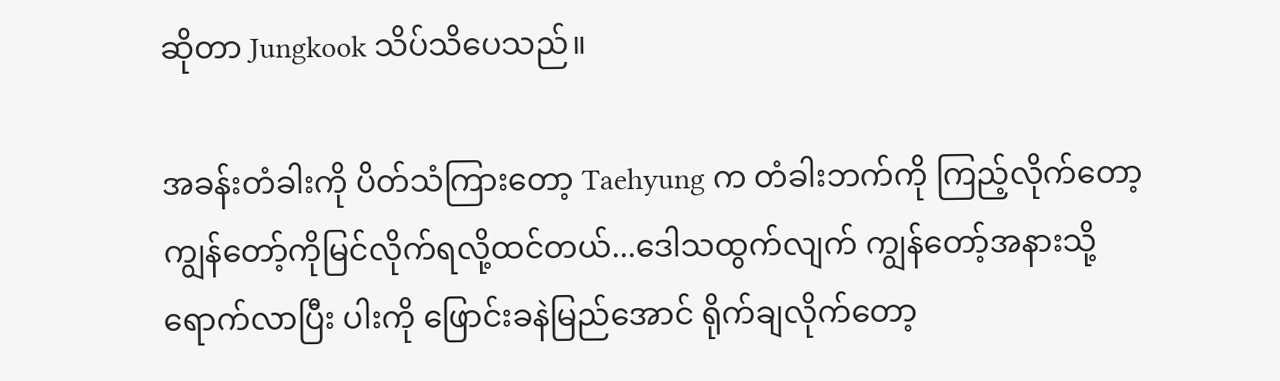ဆိုတာ Jungkook သိပ်သိပေသည်။

အခန်းတံခါးကို ပိတ်သံကြားတော့ Taehyung က တံခါးဘက်ကို ကြည့်လိုက်တော့ ကျွန်တော့်ကိုမြင်လိုက်ရလို့ထင်တယ်...ဒေါသထွက်လျက် ကျွန်တော့်အနားသို့ ရောက်လာပြီး ပါးကို ဖြောင်းခနဲမြည်အောင် ရိုက်ချလိုက်တော့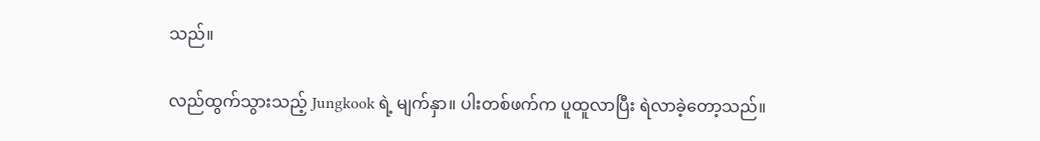သည်။

လည်ထွက်သွားသည့် Jungkook ရဲ့ မျက်နှာ။ ပါးတစ်ဖက်က ပူထူလာပြီး ရဲလာခဲ့တော့သည်။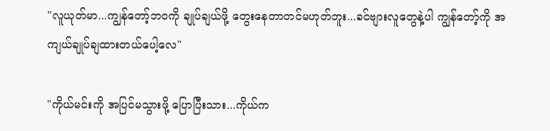"လူယုတ်မာ...ကျွန်တော့်ဘဝကို ချုပ်ချယ်ဖို့ တွေးနေတာတင်မဟုတ်ဘူး...ခင်ဗျားလူတွေနဲ့ပါ ကျွန်တော့်ကို အကျယ်ချုပ်ချထားတယ်ပေါ့လေ"

"ကိုယ်မင်းကို အပြင်မသွားဖို့ ပြောပြီးသား...ကိုယ်က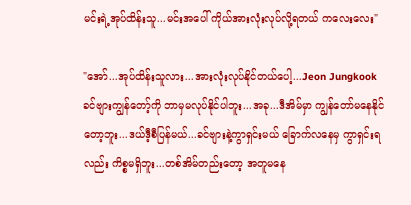မင်းရဲ့အုပ်ထိန်းသူ...မင်းအပေါ် ကိုယ်အားလုံးလုပ်လို့ရတယ် ကလေးလေး"

"အော်...အုပ်ထိန်းသူလား...အားလုံးလုပ်နိုင်တယ်ပေါ့...Jeon Jungkook ခင်ဗျားကျွန်တော့်ကို ဘာမှမလုပ်နိုင်ပါဘူး...အခု...ဒီအိမ်မှာ ကျွန်တော်မနေနိုင်တော့ဘူး...ဒယ်ဒီ့စီပြန်မယ်...ခင်ဗျားနဲ့ကွာရှင်းမယ် ခြောက်လနေမှ ကွာရှင်းရလည်း ကိစ္စမရှိဘူး...တစ်အိမ်တည်းတော့ အတူမနေ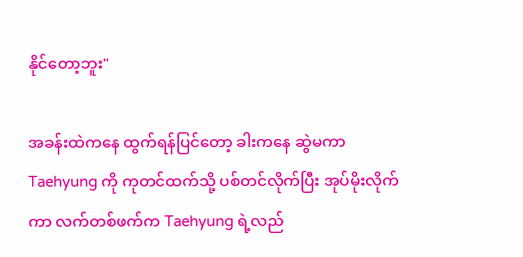နိုင်တော့ဘူး"

အခန်းထဲကနေ ထွက်ရန်ပြင်တော့ ခါးကနေ ဆွဲမကာ Taehyung ကို ကုတင်ထက်သို့ ပစ်တင်လိုက်ပြီး အုပ်မိုးလိုက်ကာ လက်တစ်ဖက်က Taehyung ရဲ့လည်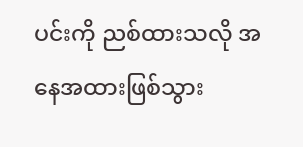ပင်းကို ညစ်ထားသလို အနေအထားဖြစ်သွား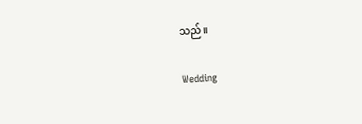သည်။

Wedding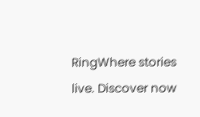RingWhere stories live. Discover now